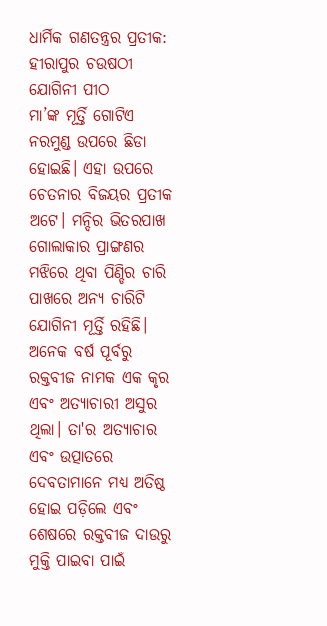ଧାର୍ମିକ ଗଣତନ୍ତ୍ରର ପ୍ରତୀକ: ହୀରାପୁର ଚଉଷଠୀ ଯୋଗିନୀ ପୀଠ
ମା’ଙ୍କ ମୂର୍ତ୍ତି ଗୋଟିଏ ନରମୁଣ୍ଡ ଉପରେ ଛିଡା ହୋଇଛି। ଏହା ଉପରେ ଚେତନାର ବିଜୟର ପ୍ରତୀକ ଅଟେ। ମନ୍ଦିର ଭିତରପାଖ ଗୋଲାକାର ପ୍ରାଙ୍ଗଣର ମଝିରେ ଥିବା ପିଣ୍ଡିର ଚାରି ପାଖରେ ଅନ୍ୟ ଚାରିଟି ଯୋଗିନୀ ମୂର୍ତ୍ତି ରହିଛି।
ଅନେକ ବର୍ଷ ପୂର୍ବରୁ ରକ୍ତବୀଜ ନାମକ ଏକ କୃର ଏବଂ ଅତ୍ୟାଚାରୀ ଅସୁର ଥିଲା। ତା'ର ଅତ୍ୟାଚାର ଏବଂ ଉତ୍ପାତରେ ଦେବତାମାନେ ମଧ୍ୟ ଅତିଷ୍ଠ ହୋଇ ପଡ଼ିଲେ ଏବଂ ଶେଷରେ ରକ୍ତବୀଜ ଦାଉରୁ ମୁକ୍ତି ପାଇବା ପାଇଁ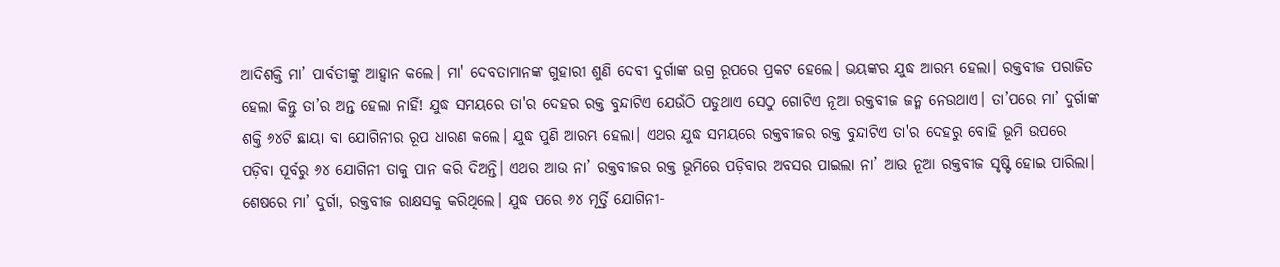ଆଦିଶକ୍ତି ମା’ ପାର୍ବତୀଙ୍କୁ ଆହ୍ବାନ କଲେ। ମା' ଦେବତାମାନଙ୍କ ଗୁହାରୀ ଶୁଣି ଦେବୀ ଦୁର୍ଗାଙ୍କ ଉଗ୍ର ରୂପରେ ପ୍ରକଟ ହେଲେ। ଭୟଙ୍କର ଯୁଦ୍ଧ ଆରମ୍ଭ ହେଲା। ରକ୍ତବୀଜ ପରାଜିତ ହେଲା କିନ୍ତୁ ତା’ର ଅନ୍ତ ହେଲା ନାହିଁ! ଯୁଦ୍ଧ ସମୟରେ ତା'ର ଦେହର ରକ୍ତ ବୁନ୍ଦାଟିଏ ଯେଉଁଠି ପଡୁଥାଏ ସେଠୁ ଗୋଟିଏ ନୂଆ ରକ୍ତବୀଜ ଜନ୍ମ ନେଉଥାଏ। ତା’ପରେ ମା’ ଦୁର୍ଗାଙ୍କ ଶକ୍ତି ୬୪ଟି ଛାୟା ବା ଯୋଗିନୀର ରୂପ ଧାରଣ କଲେ। ଯୁଦ୍ଧ ପୁଣି ଆରମ୍ଭ ହେଲା। ଏଥର ଯୁଦ୍ଧ ସମୟରେ ରକ୍ତବୀଜର ରକ୍ତ ବୁନ୍ଦାଟିଏ ତା'ର ଦେହରୁ ବୋହି ଭୂମି ଉପରେ ପଡ଼ିବା ପୂର୍ବରୁ ୬୪ ଯୋଗିନୀ ତାକୁ ପାନ କରି ଦିଅନ୍ତି। ଏଥର ଆଉ ନା’ ରକ୍ତବୀଜର ରକ୍ତ ଭୂମିରେ ପଡ଼ିବାର ଅବସର ପାଇଲା ନା’ ଆଉ ନୂଆ ରକ୍ତବୀଜ ସୃଷ୍ଟି ହୋଇ ପାରିଲା। ଶେଷରେ ମା’ ଦୁର୍ଗା, ରକ୍ତବୀଜ ରାକ୍ଷସକୁ କରିଥିଲେ। ଯୁଦ୍ଧ ପରେ ୬୪ ମୂର୍ତ୍ତି ଯୋଗିନୀ-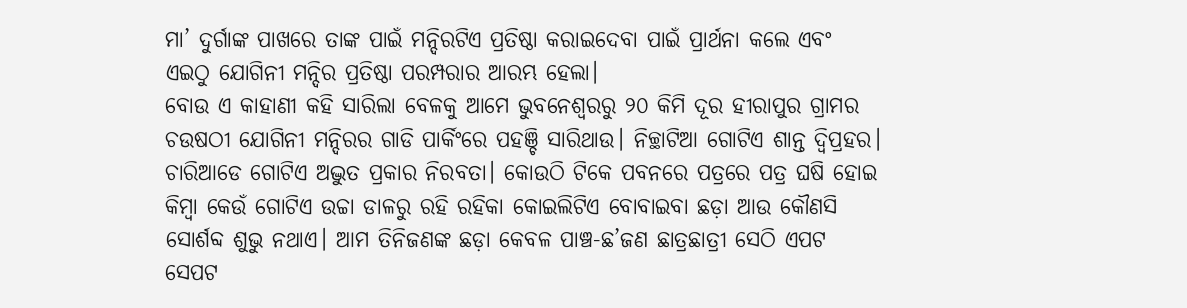ମା’ ଦୁର୍ଗାଙ୍କ ପାଖରେ ତାଙ୍କ ପାଇଁ ମନ୍ଦିରଟିଏ ପ୍ରତିଷ୍ଠା କରାଇଦେବା ପାଇଁ ପ୍ରାର୍ଥନା କଲେ ଏବଂ ଏଇଠୁ ଯୋଗିନୀ ମନ୍ଦିର ପ୍ରତିଷ୍ଠା ପରମ୍ପରାର ଆରମ୍ଭ ହେଲା।
ବୋଉ ଏ କାହାଣୀ କହି ସାରିଲା ବେଳକୁ ଆମେ ଭୁବନେଶ୍ଵରରୁ ୨୦ କିମି ଦୂର ହୀରାପୁର ଗ୍ରାମର ଚଉଷଠୀ ଯୋଗିନୀ ମନ୍ଦିରର ଗାଡି ପାର୍କିଂରେ ପହଞ୍ଚି ସାରିଥାଉ। ନିଚ୍ଛାଟିଆ ଗୋଟିଏ ଶାନ୍ତ ଦ୍ୱିପ୍ରହର। ଚାରିଆଡେ ଗୋଟିଏ ଅଦ୍ଭୁତ ପ୍ରକାର ନିରବତା। କୋଉଠି ଟିକେ ପବନରେ ପତ୍ରରେ ପତ୍ର ଘଷି ହୋଇ କିମ୍ବା କେଉଁ ଗୋଟିଏ ଉଚ୍ଚା ଡାଳରୁ ରହି ରହିକା କୋଇଲିଟିଏ ବୋବାଇବା ଛଡ଼ା ଆଉ କୌଣସି ସୋର୍ଶବ୍ଦ ଶୁଭୁ ନଥାଏ। ଆମ ତିନିଜଣଙ୍କ ଛଡ଼ା କେବଳ ପାଞ୍ଚ-ଛ’ଜଣ ଛାତ୍ରଛାତ୍ରୀ ସେଠି ଏପଟ ସେପଟ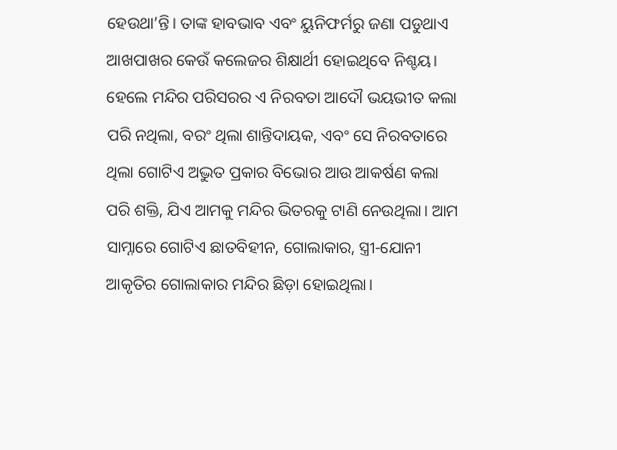ହେଉଥା’ନ୍ତି। ତାଙ୍କ ହାବଭାବ ଏବଂ ୟୁନିଫର୍ମରୁ ଜଣା ପଡୁଥାଏ ଆଖପାଖର କେଉଁ କଲେଜର ଶିକ୍ଷାର୍ଥୀ ହୋଇଥିବେ ନିଶ୍ଚୟ। ହେଲେ ମନ୍ଦିର ପରିସରର ଏ ନିରବତା ଆଦୌ ଭୟଭୀତ କଲା ପରି ନଥିଲା, ବରଂ ଥିଲା ଶାନ୍ତିଦାୟକ, ଏବଂ ସେ ନିରବତାରେ ଥିଲା ଗୋଟିଏ ଅଦ୍ଭୁତ ପ୍ରକାର ବିଭୋର ଆଉ ଆକର୍ଷଣ କଲା ପରି ଶକ୍ତି, ଯିଏ ଆମକୁ ମନ୍ଦିର ଭିତରକୁ ଟାଣି ନେଉଥିଲା। ଆମ ସାମ୍ନାରେ ଗୋଟିଏ ଛାତବିହୀନ, ଗୋଲାକାର, ସ୍ତ୍ରୀ-ଯୋନୀ ଆକୃତିର ଗୋଲାକାର ମନ୍ଦିର ଛିଡ଼ା ହୋଇଥିଲା।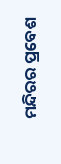ମନ୍ଦିରର ପ୍ରବେଶ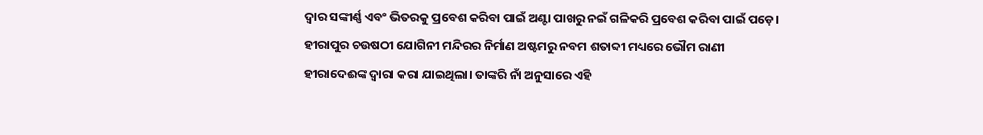ଦ୍ଵାର ସଙ୍କୀର୍ଣ୍ଣ ଏବଂ ଭିତରକୁ ପ୍ରବେଶ କରିବା ପାଇଁ ଅଣ୍ଟା ପାଖରୁ ନଇଁ ଗଳିକରି ପ୍ରବେଶ କରିବା ପାଇଁ ପଡ଼େ।
ହୀରାପୁର ଚଉଷଠୀ ଯୋଗିନୀ ମନ୍ଦିରର ନିର୍ମାଣ ଅଷ୍ଟମରୁ ନବମ ଶତାବ୍ଦୀ ମଧ୍ୟରେ ଭୌମ ରାଣୀ ହୀରାଦେଈଙ୍କ ଦ୍ବାରା କରା ଯାଇଥିଲା। ତାଙ୍କରି ନାଁ ଅନୁସାରେ ଏହି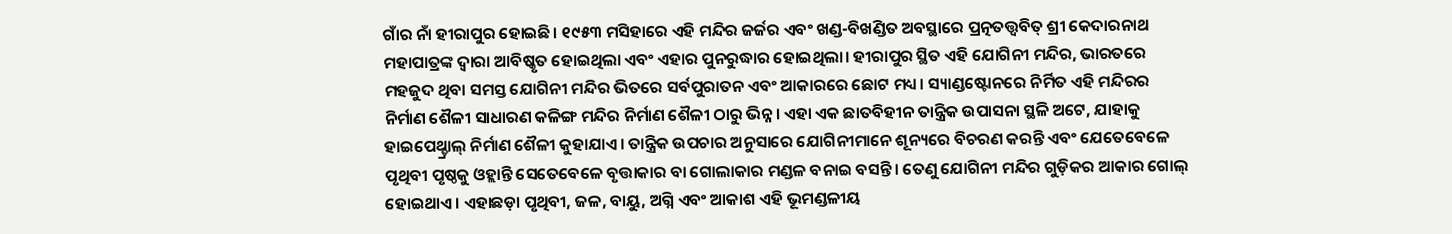ଗାଁର ନାଁ ହୀରାପୁର ହୋଇଛି। ୧୯୫୩ ମସିହାରେ ଏହି ମନ୍ଦିର ଜର୍ଜର ଏବଂ ଖଣ୍ଡ-ବିଖଣ୍ଡିତ ଅବସ୍ଥାରେ ପ୍ରତ୍ନତତ୍ତ୍ଵବିତ୍ ଶ୍ରୀ କେଦାରନାଥ ମହାପାତ୍ରଙ୍କ ଦ୍ଵାରା ଆବିଷ୍କୃତ ହୋଇଥିଲା ଏବଂ ଏହାର ପୁନରୁଦ୍ଧାର ହୋଇଥିଲା। ହୀରାପୁର ସ୍ଥିତ ଏହି ଯୋଗିନୀ ମନ୍ଦିର, ଭାରତରେ ମହଜୁଦ ଥିବା ସମସ୍ତ ଯୋଗିନୀ ମନ୍ଦିର ଭିତରେ ସର୍ବପୁରାତନ ଏବଂ ଆକାରରେ ଛୋଟ ମଧ୍ୟ। ସ୍ୟାଣ୍ଡଷ୍ଟୋନରେ ନିର୍ମିତ ଏହି ମନ୍ଦିରର ନିର୍ମାଣ ଶୈଳୀ ସାଧାରଣ କଳିଙ୍ଗ ମନ୍ଦିର ନିର୍ମାଣ ଶୈଳୀ ଠାରୁ ଭିନ୍ନ। ଏହା ଏକ ଛାତବିହୀନ ତାନ୍ତ୍ରିକ ଉପାସନା ସ୍ଥଳି ଅଟେ, ଯାହାକୁ ହାଇପେଥ୍ଡ୍ରାଲ୍ ନିର୍ମାଣ ଶୈଳୀ କୁହାଯାଏ। ତାନ୍ତ୍ରିକ ଉପଚାର ଅନୁସାରେ ଯୋଗିନୀମାନେ ଶୂନ୍ୟରେ ବିଚରଣ କରନ୍ତି ଏବଂ ଯେତେବେଳେ ପୃଥିବୀ ପୃଷ୍ଠକୁ ଓହ୍ଲାନ୍ତି ସେତେବେଳେ ବୃତ୍ତାକାର ବା ଗୋଲାକାର ମଣ୍ଡଳ ବନାଇ ବସନ୍ତି। ତେଣୁ ଯୋଗିନୀ ମନ୍ଦିର ଗୁଡ଼ିକର ଆକାର ଗୋଲ୍ ହୋଇଥାଏ। ଏହାଛଡ଼ା ପୃଥିବୀ, ଜଳ, ବାୟୁ, ଅଗ୍ନି ଏବଂ ଆକାଶ ଏହି ଭୂମଣ୍ଡଳୀୟ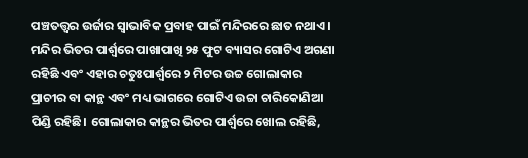ପଞ୍ଚତତ୍ତ୍ବର ଉର୍ଜାର ସ୍ବାଭାବିକ ପ୍ରବାହ ପାଇଁ ମନ୍ଦିରରେ ଛାତ ନଥାଏ।
ମନ୍ଦିର ଭିତର ପାର୍ଶ୍ଵରେ ପାଖାପାଖି ୨୫ ଫୁଟ ବ୍ୟାସର ଗୋଟିଏ ଅଗଣା ରହିଛି ଏବଂ ଏହାର ଚତୁଃପାର୍ଶ୍ଵରେ ୨ ମିଟର ଉଚ୍ଚ ଗୋଲାକାର ପ୍ରାଚୀର ବା କାନ୍ଥ ଏବଂ ମଧ୍ୟ ଭାଗରେ ଗୋଟିଏ ଉଚ୍ଚା ଚାରିକୋଣିଆ ପିଣ୍ଡି ରହିଛି। ଗୋଲାକାର କାନ୍ଥର ଭିତର ପାର୍ଶ୍ୱରେ ଖୋଲ ରହିଛି,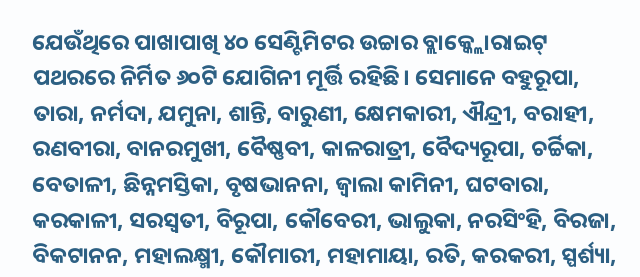ଯେଉଁଥିରେ ପାଖାପାଖି ୪୦ ସେଣ୍ଟିମିଟର ଉଚ୍ଚାର ବ୍ଲାକ୍କ୍ଲୋରାଇଟ୍ ପଥରରେ ନିର୍ମିତ ୬୦ଟି ଯୋଗିନୀ ମୂର୍ତ୍ତି ରହିଛି। ସେମାନେ ବହୁରୂପା, ତାରା, ନର୍ମଦା, ଯମୁନା, ଶାନ୍ତି, ବାରୁଣୀ, କ୍ଷେମକାରୀ, ଐନ୍ଦ୍ରୀ, ବରାହୀ, ରଣବୀରା, ବାନରମୁଖୀ, ବୈଷ୍ଣବୀ, କାଳରାତ୍ରୀ, ବୈଦ୍ୟରୂପା, ଚର୍ଚ୍ଚିକା, ବେତାଳୀ, ଛିନ୍ନମସ୍ତିକା, ବୃଷଭାନନା, ଜ୍ୱାଲା କାମିନୀ, ଘଟବାରା, କରକାଳୀ, ସରସ୍ଵତୀ, ବିରୂପା, କୌବେରୀ, ଭାଲୁକା, ନରସିଂହି, ବିରଜା, ବିକଟାନନ, ମହାଲକ୍ଷ୍ମୀ, କୌମାରୀ, ମହାମାୟା, ରତି, କରକରୀ, ସ୍ପର୍ଶ୍ୟା,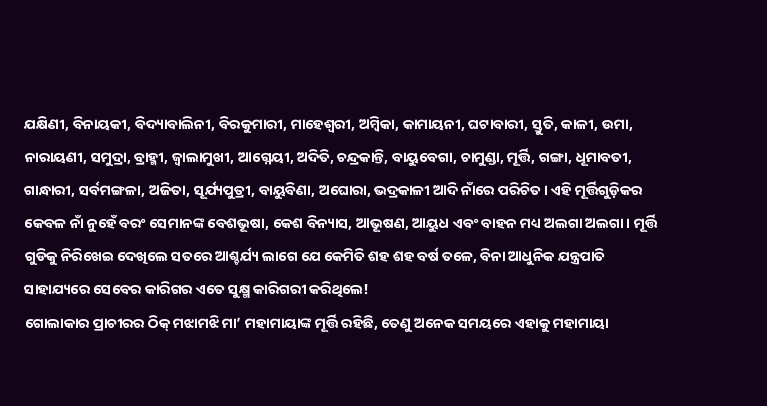ଯକ୍ଷିଣୀ, ବିନାୟକୀ, ବିଦ୍ୟାବାଲିନୀ, ବିରକୁମାରୀ, ମାହେଶ୍ୱରୀ, ଅମ୍ବିକା, କାମାୟନୀ, ଘଟାବାରୀ, ସ୍ତୁତି, କାଳୀ, ଉମା, ନାରାୟଣୀ, ସମୁଦ୍ରା, ବ୍ରାହ୍ମୀ, ଜ୍ବାଲାମୁଖୀ, ଆଗ୍ନେୟୀ, ଅଦିତି, ଚନ୍ଦ୍ରକାନ୍ତି, ବାୟୁବେଗା, ଚାମୁଣ୍ଡା, ମୂର୍ତ୍ତି, ଗଙ୍ଗା, ଧୂମାବତୀ, ଗାନ୍ଧାରୀ, ସର୍ବମଙ୍ଗଳା, ଅଜିତା, ସୂର୍ଯ୍ୟପୁତ୍ରୀ, ବାୟୁବିଣା, ଅଘୋରା, ଭଦ୍ରକାଳୀ ଆଦି ନାଁରେ ପରିଚିତ। ଏହି ମୂର୍ତ୍ତିଗୁଡ଼ିକର କେବଳ ନାଁ ନୁହେଁ ବରଂ ସେମାନଙ୍କ ବେଶଭୂଷା, କେଶ ବିନ୍ୟାସ, ଆଭୂଷଣ, ଆୟୁଧ ଏବଂ ବାହନ ମଧ୍ୟ ଅଲଗା ଅଲଗା। ମୂର୍ତ୍ତି ଗୁଡିକୁ ନିରିଖେଇ ଦେଖିଲେ ସତରେ ଆଶ୍ଚର୍ଯ୍ୟ ଲାଗେ ଯେ କେମିତି ଶହ ଶହ ବର୍ଷ ତଳେ, ବିନା ଆଧୁନିକ ଯନ୍ତ୍ରପାତି ସାହାଯ୍ୟରେ ସେବେର କାରିଗର ଏତେ ସୁକ୍ଷ୍ମ କାରିଗରୀ କରିଥିଲେ!
ଗୋଲାକାର ପ୍ରାଚୀରର ଠିକ୍ ମଝାମଝି ମା’ ମହାମାୟାଙ୍କ ମୂର୍ତ୍ତି ରହିଛି, ତେଣୁ ଅନେକ ସମୟରେ ଏହାକୁ ମହାମାୟା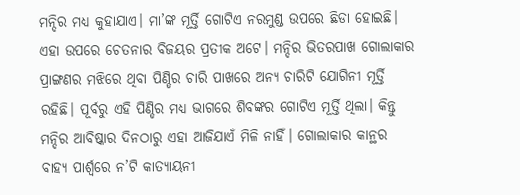ମନ୍ଦିର ମଧ୍ୟ କୁହାଯାଏ। ମା’ଙ୍କ ମୂର୍ତ୍ତି ଗୋଟିଏ ନରମୁଣ୍ଡ ଉପରେ ଛିଡା ହୋଇଛି। ଏହା ଉପରେ ଚେତନାର ବିଜୟର ପ୍ରତୀକ ଅଟେ। ମନ୍ଦିର ଭିତରପାଖ ଗୋଲାକାର ପ୍ରାଙ୍ଗଣର ମଝିରେ ଥିବା ପିଣ୍ଡିର ଚାରି ପାଖରେ ଅନ୍ୟ ଚାରିଟି ଯୋଗିନୀ ମୂର୍ତ୍ତି ରହିଛି। ପୂର୍ବରୁ ଏହି ପିଣ୍ଡିର ମଧ୍ୟ ଭାଗରେ ଶିବଙ୍କର ଗୋଟିଏ ମୂର୍ତ୍ତି ଥିଲା। କିନ୍ତୁ ମନ୍ଦିର ଆବିଷ୍କାର ଦିନଠାରୁ ଏହା ଆଜିଯାଏଁ ମିଳି ନାହିଁ। ଗୋଲାକାର କାନ୍ଥର ବାହ୍ୟ ପାର୍ଶ୍ଵରେ ନ’ଟି କାତ୍ୟାୟନୀ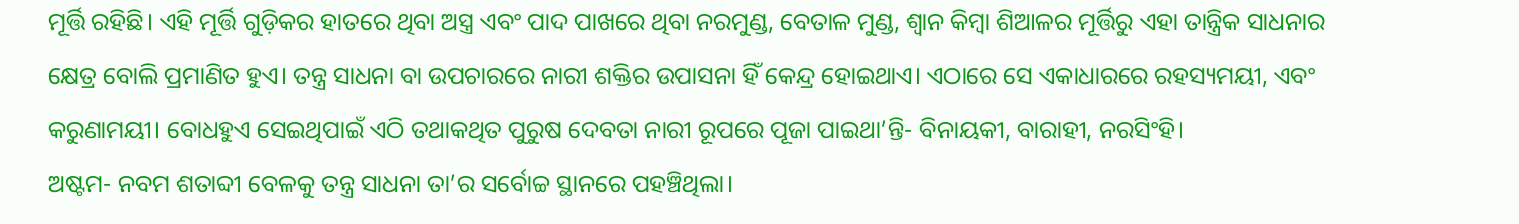ମୂର୍ତ୍ତି ରହିଛି। ଏହି ମୂର୍ତ୍ତି ଗୁଡ଼ିକର ହାତରେ ଥିବା ଅସ୍ତ୍ର ଏବଂ ପାଦ ପାଖରେ ଥିବା ନରମୁଣ୍ଡ, ବେତାଳ ମୁଣ୍ଡ, ଶ୍ବାନ କିମ୍ବା ଶିଆଳର ମୂର୍ତ୍ତିରୁ ଏହା ତାନ୍ତ୍ରିକ ସାଧନାର କ୍ଷେତ୍ର ବୋଲି ପ୍ରମାଣିତ ହୁଏ। ତନ୍ତ୍ର ସାଧନା ବା ଉପଚାରରେ ନାରୀ ଶକ୍ତିର ଉପାସନା ହିଁ କେନ୍ଦ୍ର ହୋଇଥାଏ। ଏଠାରେ ସେ ଏକାଧାରରେ ରହସ୍ୟମୟୀ, ଏବଂ କରୁଣାମୟୀ। ବୋଧହୁଏ ସେଇଥିପାଇଁ ଏଠି ତଥାକଥିତ ପୁରୁଷ ଦେବତା ନାରୀ ରୂପରେ ପୂଜା ପାଇଥା’ନ୍ତି- ବିନାୟକୀ, ବାରାହୀ, ନରସିଂହି।
ଅଷ୍ଟମ- ନବମ ଶତାବ୍ଦୀ ବେଳକୁ ତନ୍ତ୍ର ସାଧନା ତା’ର ସର୍ବୋଚ୍ଚ ସ୍ଥାନରେ ପହଞ୍ଚିଥିଲା।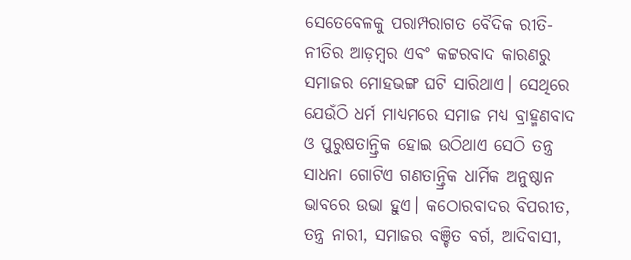ସେତେବେଳକୁ ପରାମ୍ପରାଗତ ବୈଦିକ ରୀତି-ନୀତିର ଆଡ଼ମ୍ବର ଏବଂ କଟ୍ଟରବାଦ କାରଣରୁ ସମାଜର ମୋହଭଙ୍ଗ ଘଟି ସାରିଥାଏ। ସେଥିରେ ଯେଉଁଠି ଧର୍ମ ମାଧ୍ୟମରେ ସମାଜ ମଧ୍ୟ ବ୍ରାହ୍ମଣବାଦ ଓ ପୁରୁଷତାନ୍ତ୍ରିକ ହୋଇ ଉଠିଥାଏ ସେଠି ତନ୍ତ୍ର ସାଧନା ଗୋଟିଏ ଗଣତାନ୍ତ୍ରିକ ଧାର୍ମିକ ଅନୁଷ୍ଠାନ ଭାବରେ ଉଭା ହୁଏ। କଠୋରବାଦର ବିପରୀତ, ତନ୍ତ୍ର ନାରୀ, ସମାଜର ବଞ୍ଚିତ ବର୍ଗ, ଆଦିବାସୀ,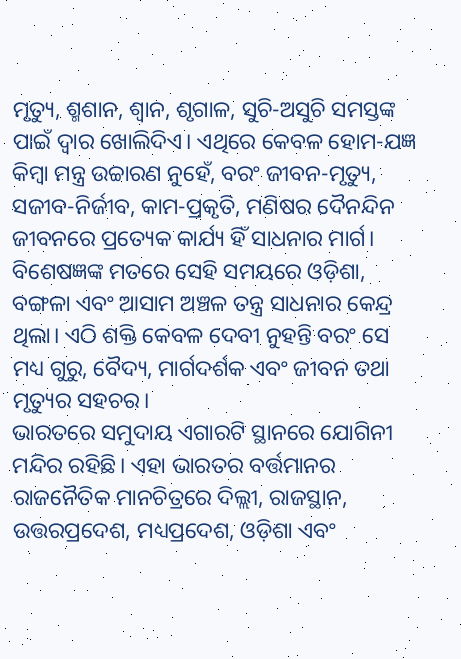ମୃତ୍ୟୁ, ଶ୍ମଶାନ, ଶ୍ବାନ, ଶୃଗାଳ, ସୁଚି-ଅସୁଚି ସମସ୍ତଙ୍କ ପାଇଁ ଦ୍ବାର ଖୋଲିଦିଏ। ଏଥିରେ କେବଳ ହୋମ-ଯଜ୍ଞ କିମ୍ବା ମନ୍ତ୍ର ଉଚ୍ଚାରଣ ନୁହେଁ, ବରଂ ଜୀବନ-ମୃତ୍ୟୁ, ସଜୀବ-ନିର୍ଜୀବ, କାମ-ପ୍ରକୃତି, ମଣିଷର ଦୈନନ୍ଦିନ ଜୀବନରେ ପ୍ରତ୍ୟେକ କାର୍ଯ୍ୟ ହିଁ ସାଧନାର ମାର୍ଗ। ବିଶେଷଜ୍ଞଙ୍କ ମତରେ ସେହି ସମୟରେ ଓଡ଼ିଶା, ବଙ୍ଗଳା ଏବଂ ଆସାମ ଅଞ୍ଚଳ ତନ୍ତ୍ର ସାଧନାର କେନ୍ଦ୍ର ଥିଲା। ଏଠି ଶକ୍ତି କେବଳ ଦେବୀ ନୁହନ୍ତି ବରଂ ସେ ମଧ୍ୟ ଗୁରୁ, ବୈଦ୍ୟ, ମାର୍ଗଦର୍ଶକ ଏବଂ ଜୀବନ ତଥା ମୃତ୍ୟୁର ସହଚର।
ଭାରତରେ ସମୁଦାୟ ଏଗାରଟି ସ୍ଥାନରେ ଯୋଗିନୀ ମନ୍ଦିର ରହିଛି। ଏହା ଭାରତର ବର୍ତ୍ତମାନର ରାଜନୈତିକ ମାନଚିତ୍ରରେ ଦିଲ୍ଲୀ, ରାଜସ୍ଥାନ, ଉତ୍ତରପ୍ରଦେଶ, ମଧ୍ୟପ୍ରଦେଶ, ଓଡ଼ିଶା ଏବଂ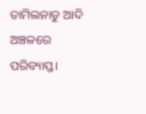ତାମିଲନାଡୁ ଆଦି ଅଞ୍ଚଳରେ ପରିବ୍ୟାପ୍ତ।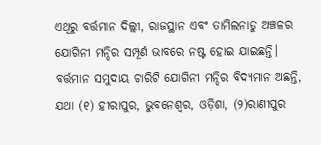ଏଥିରୁ ବର୍ତ୍ତମାନ ଦିଲ୍ଲୀ, ରାଜସ୍ଥାନ ଏବଂ ତାମିଲନାଡୁ ଅଞ୍ଚଳର ଯୋଗିନୀ ମନ୍ଦିର ସମ୍ପୂର୍ଣ ଭାବରେ ନଷ୍ଟ ହୋଇ ଯାଇଛନ୍ତି। ବର୍ତ୍ତମାନ ସମୁଦାୟ ଚାରିଟି ଯୋଗିନୀ ମନ୍ଦିର ବିଦ୍ୟମାନ ଅଛନ୍ତି, ଯଥା (୧) ହୀରାପୁର, ଭୁବନେଶ୍ଵର, ଓଡ଼ିଶା, (୨)ରାଣୀପୁର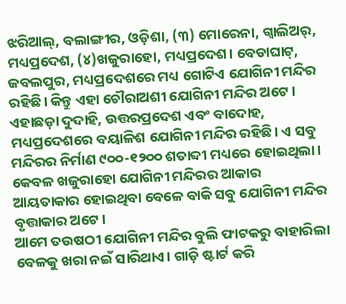ଝରିଆଲ୍, ବଲାଙ୍ଗୀର, ଓଡ଼ିଶା, (୩) ମୋରେନା, ଗ୍ବାଲିଅର୍, ମଧ୍ୟପ୍ରଦେଶ, (୪)ଖଜୁରାହୋ, ମଧ୍ୟପ୍ରଦେଶ। ବେଡାଘାଟ୍, ଜବଲପୁର, ମଧ୍ୟପ୍ରଦେଶରେ ମଧ୍ୟ ଗୋଟିଏ ଯୋଗିନୀ ମନ୍ଦିର ରହିଛି। କିନ୍ତୁ ଏହା ଚୌରାଅଶୀ ଯୋଗିନୀ ମନ୍ଦିର ଅଟେ। ଏହାଛଡ଼ା ଦୁଦାହି, ଉତ୍ତରପ୍ରଦେଶ ଏବଂ ବାଦୋହ, ମଧ୍ୟପ୍ରଦେଶରେ ବୟାଳିଶ ଯୋଗିନୀ ମନ୍ଦିର ରହିଛି। ଏ ସବୁ ମନ୍ଦିରର ନିର୍ମାଣ ୯୦୦-୧୨୦୦ ଶତାବ୍ଦୀ ମଧ୍ୟରେ ହୋଇଥିଲା। କେବଳ ଖଜୁରାହୋ ଯୋଗିନୀ ମନ୍ଦିରର ଆକାର ଆୟତାକାର ହୋଇଥିବା ବେଳେ ବାକି ସବୁ ଯୋଗିନୀ ମନ୍ଦିର ବୃତ୍ତାକାର ଅଟେ।
ଆମେ ତଉଷଠୀ ଯୋଗିନୀ ମନ୍ଦିର ବୁଲି ଫାଟକରୁ ବାହାରିଲା ବେଳକୁ ଖରା ନଇଁ ସାରିଥାଏ। ଗାଡ଼ି ଷ୍ଟାର୍ଟ କରି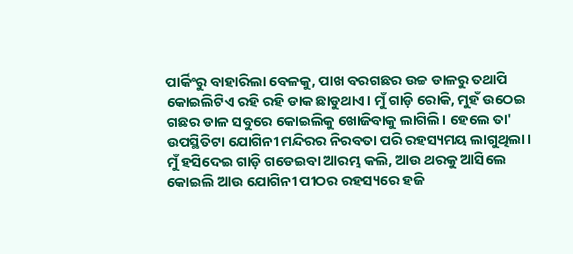ପାର୍କିଂରୁ ବାହାରିଲା ବେଳକୁ, ପାଖ ବରଗଛର ଉଚ୍ଚ ଡାଳରୁ ତଥାପି କୋଇଲିଟିଏ ରହି ରହି ଡାକ ଛାଡୁଥାଏ। ମୁଁ ଗାଡ଼ି ରୋକି, ମୁହଁ ଉଠେଇ ଗଛର ଡାଳ ସବୁରେ କୋଇଲିକୁ ଖୋଜିବାକୁ ଲାଗିଲି। ହେଲେ ତା' ଉପସ୍ଥିତିଟା ଯୋଗିନୀ ମନ୍ଦିରର ନିରବତା ପରି ରହସ୍ୟମୟ ଲାଗୁଥିଲା। ମୁଁ ହସିଦେଇ ଗାଡ଼ି ଗଡେଇବା ଆରମ୍ଭ କଲି, ଆଉ ଥରକୁ ଆସିଲେ କୋଇଲି ଆଉ ଯୋଗିନୀ ପୀଠର ରହସ୍ୟରେ ହଜି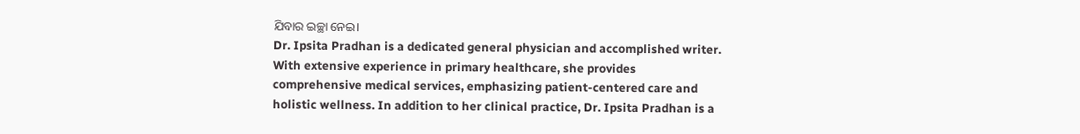ଯିବାର ଇଚ୍ଛା ନେଇ।
Dr. Ipsita Pradhan is a dedicated general physician and accomplished writer. With extensive experience in primary healthcare, she provides comprehensive medical services, emphasizing patient-centered care and holistic wellness. In addition to her clinical practice, Dr. Ipsita Pradhan is a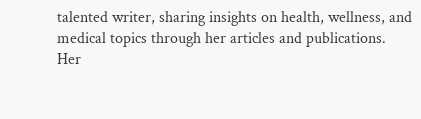talented writer, sharing insights on health, wellness, and medical topics through her articles and publications. Her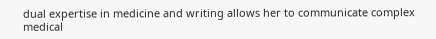dual expertise in medicine and writing allows her to communicate complex medical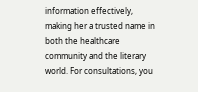information effectively, making her a trusted name in both the healthcare community and the literary world. For consultations, you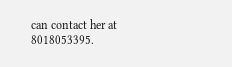can contact her at 8018053395.